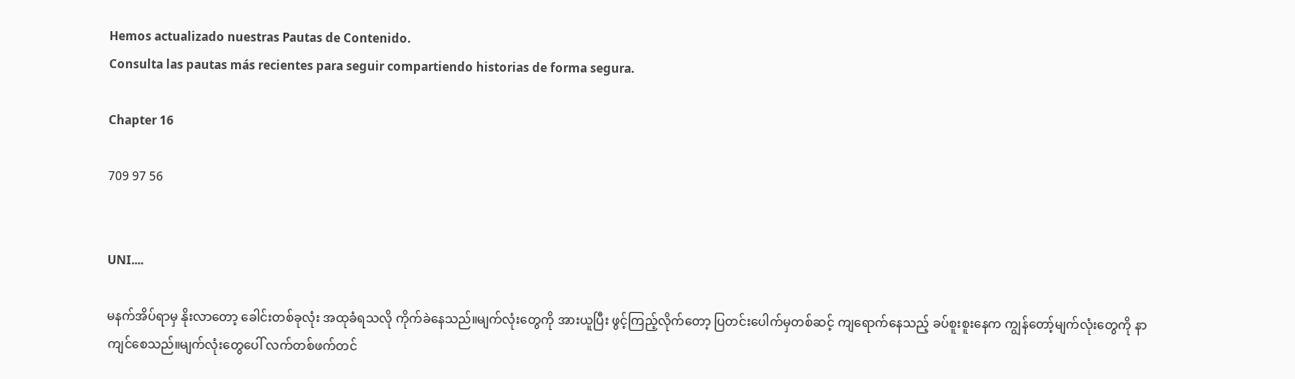Hemos actualizado nuestras Pautas de Contenido.
Consulta las pautas más recientes para seguir compartiendo historias de forma segura.

Chapter 16

709 97 56


UNI....

မနက်အိပ်ရာမှ နိုးလာတော့ ခေါင်းတစ်ခုလုံး အထုခံရသလို ကိုက်ခဲနေသည်။မျက်လုံးတွေကို အားယူပြီး ဖွင့်ကြည့်လိုက်တော့ ပြတင်းပေါက်မှတစ်ဆင့် ကျရောက်နေသည့် ခပ်စူးစူးနေက ကျွန်တော့်မျက်လုံးတွေကို နာကျင်စေသည်။မျက်လုံးတွေပေါ် လက်တစ်ဖက်တင်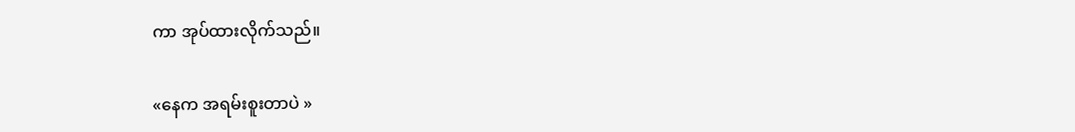ကာ အုပ်ထားလိုက်သည်။

«နေက အရမ်းစူးတာပဲ »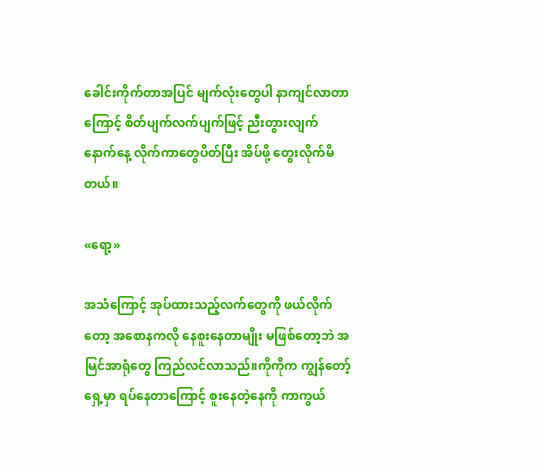ခေါင်းကိုက်တာအပြင် မျက်လုံးတွေပါ နာကျင်လာတာကြောင့် စိတ်ပျက်လက်ပျက်ဖြင့် ညီးတွားလျက် နောက်နေ့ လိုက်ကာတွေပိတ်ပြီး အိပ်ဖို့ တွေးလိုက်မိတယ်။

«ရော့»

အသံကြောင့် အုပ်ထားသည့်လက်တွေကို ဖယ်လိုက်တော့ အစောနကလို နေစူးနေတာမျိုး မဖြစ်တော့ဘဲ အမြင်အာရုံတွေ ကြည်လင်လာသည်။ကိုကိုက ကျွန်တော့်ရှေ့မှာ ရပ်နေတာကြောင့် စူးနေတဲ့နေကို ကာကွယ်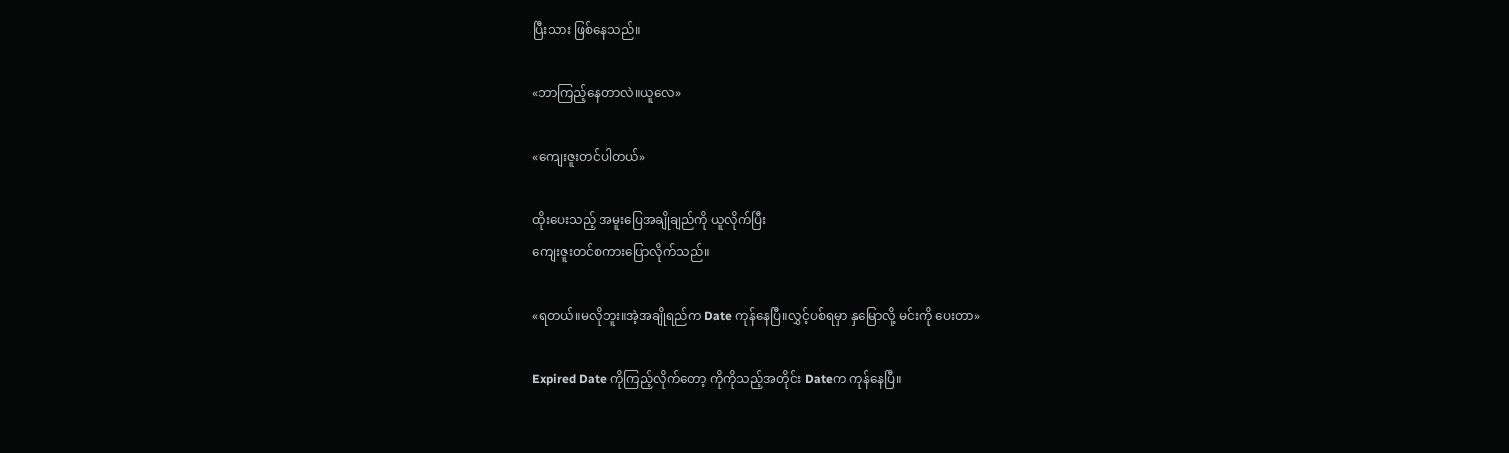ပြီးသား ဖြစ်နေသည်။

«ဘာကြည့်နေတာလဲ။ယူလေ»

«ကျေးဇူးတင်ပါတယ်»

ထိုးပေးသည့် အမူးပြေအချိုချည်ကို ယူလိုက်ပြီး
ကျေးဇူးတင်စကားပြောလိုက်သည်။

«ရတယ်။မလိုဘူး။အဲ့အချိုရည်က Date ကုန်နေပြီ။လွှင့်ပစ်ရမှာ နှမြောလို့ မင်းကို ပေးတာ»

Expired Date ကိုကြည့်လိုက်တော့ ကိုကိုသည့်အတိုင်း Dateက ကုန်နေပြီ။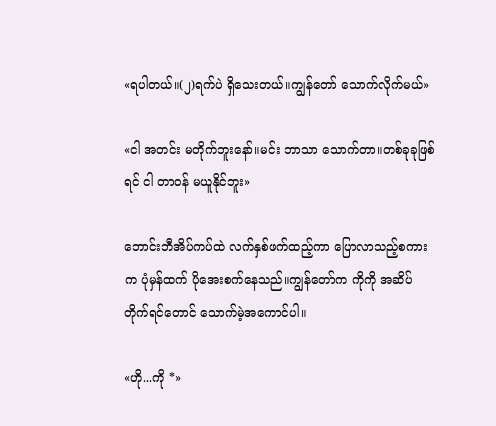«ရပါတယ်။(၂)ရက်ပဲ ရှိသေးတယ်။ကျွန်တော် သောက်လိုက်မယ်»

«ငါ အတင်း မတိုက်ဘူးနော်။မင်း ဘာသာ သောက်တာ။တစ်ခုခုဖြစ်ရင် ငါ တာဝန် မယူနိုင်ဘူး»

ဘောင်းဘီအိပ်ကပ်ထဲ လက်နှစ်ဖက်ထည့်ကာ ပြောလာသည့်စကားက ပုံမှန်ထက် ပိုအေးစက်နေသည်။ကျွန်တော်က ကိုကို အဆိပ်တိုက်ရင်တောင် သောက်မဲ့အကောင်ပါ။

«ဟို...ကို *»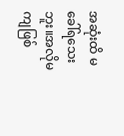အဆုံးထိ မခေါ်ရသေးဘူး။အလိုမကျဖြစ်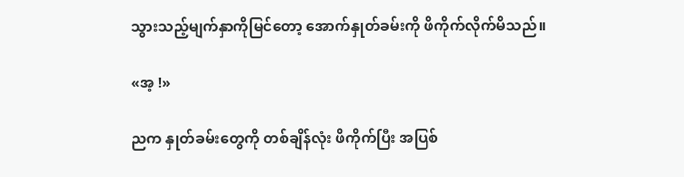သွားသည့်မျက်နှာကိုမြင်တော့ အောက်နှုတ်ခမ်းကို ဖိကိုက်လိုက်မိသည်။

«အ့ !»

ညက နှုတ်ခမ်းတွေကို တစ်ချိန်လုံး ဖိကိုက်ပြီး အပြစ်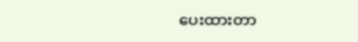ပေးထားတာ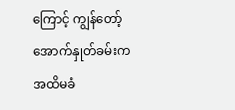ကြောင့် ကျွန်တော့်အောက်နှုတ်ခမ်းက အထိမခံ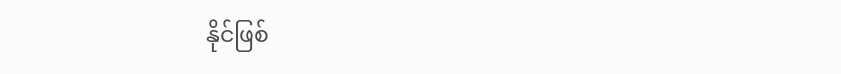နိုင်ဖြစ်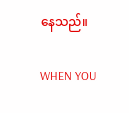နေသည်။

WHEN YOU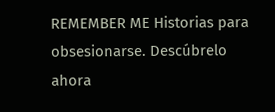REMEMBER ME Historias para obsesionarse. Descúbrelo ahora